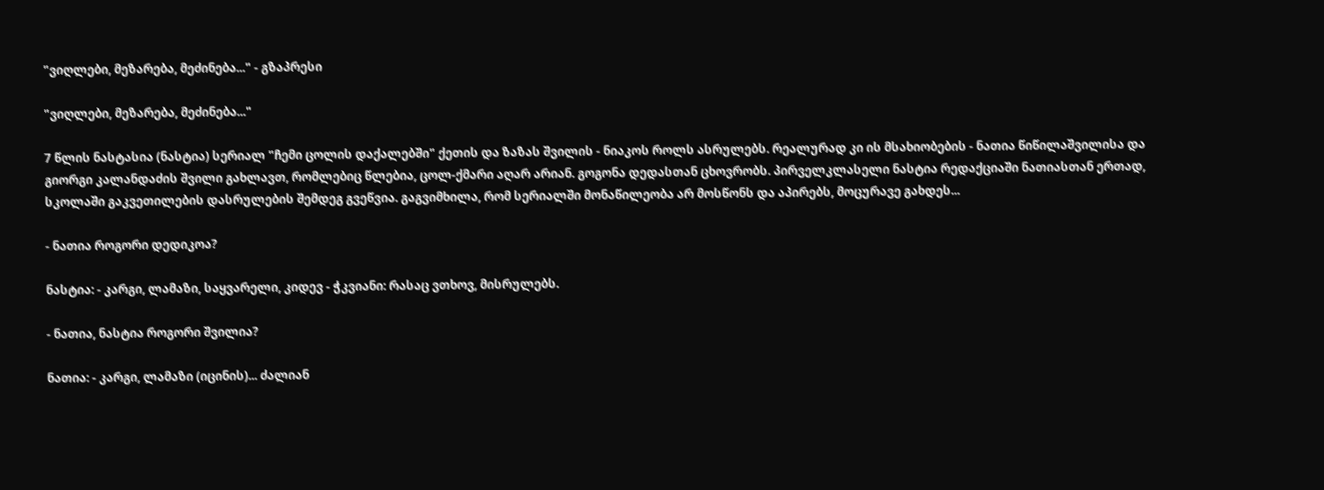"ვიღლები, მეზარება, მეძინება..." - გზაპრესი

"ვიღლები, მეზარება, მეძინება..."

7 წლის ნასტასია (ნასტია) სერიალ "ჩემი ცოლის დაქალებში" ქეთის და ზაზას შვილის - ნიაკოს როლს ასრულებს. რეალურად კი ის მსახიობების - ნათია წიწილაშვილისა და გიორგი კალანდაძის შვილი გახლავთ, რომლებიც წლებია, ცოლ-ქმარი აღარ არიან. გოგონა დედასთან ცხოვრობს. პირველკლასელი ნასტია რედაქციაში ნათიასთან ერთად, სკოლაში გაკვეთილების დასრულების შემდეგ გვეწვია. გაგვიმხილა, რომ სერიალში მონაწილეობა არ მოსწონს და აპირებს, მოცურავე გახდეს...

- ნათია როგორი დედიკოა?

ნასტია: - კარგი, ლამაზი, საყვარელი, კიდევ - ჭკვიანი: რასაც ვთხოვ, მისრულებს.

- ნათია, ნასტია როგორი შვილია?

ნათია: - კარგი, ლამაზი (იცინის)... ძალიან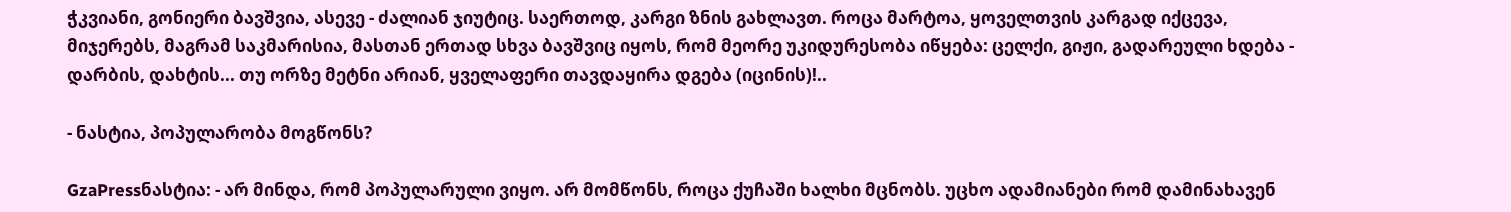ჭკვიანი, გონიერი ბავშვია, ასევე - ძალიან ჯიუტიც. საერთოდ, კარგი ზნის გახლავთ. როცა მარტოა, ყოველთვის კარგად იქცევა, მიჯერებს, მაგრამ საკმარისია, მასთან ერთად სხვა ბავშვიც იყოს, რომ მეორე უკიდურესობა იწყება: ცელქი, გიჟი, გადარეული ხდება - დარბის, დახტის... თუ ორზე მეტნი არიან, ყველაფერი თავდაყირა დგება (იცინის)!..

- ნასტია, პოპულარობა მოგწონს?

GzaPressნასტია: - არ მინდა, რომ პოპულარული ვიყო. არ მომწონს, როცა ქუჩაში ხალხი მცნობს. უცხო ადამიანები რომ დამინახავენ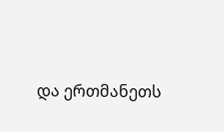და ერთმანეთს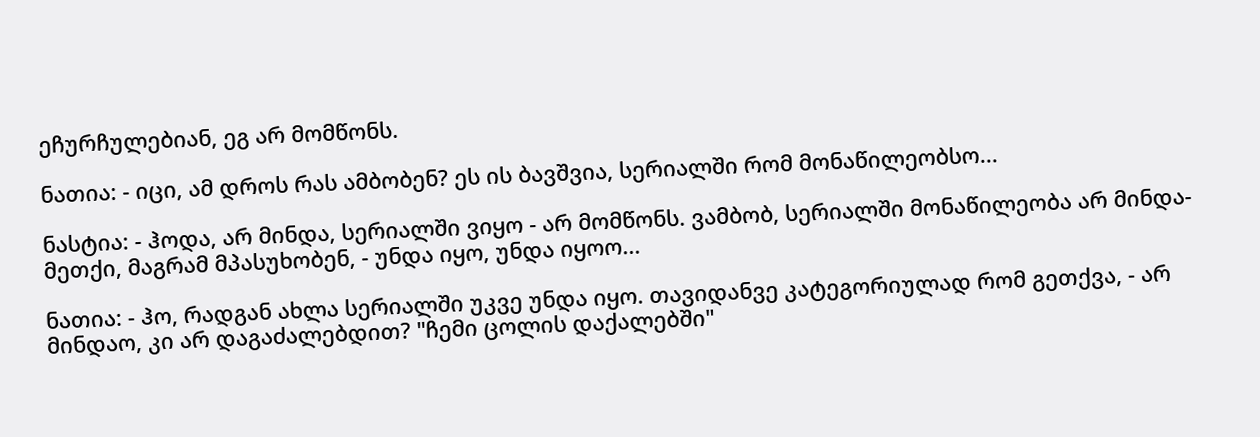ეჩურჩულებიან, ეგ არ მომწონს.

ნათია: - იცი, ამ დროს რას ამბობენ? ეს ის ბავშვია, სერიალში რომ მონაწილეობსო...

ნასტია: - ჰოდა, არ მინდა, სერიალში ვიყო - არ მომწონს. ვამბობ, სერიალში მონაწილეობა არ მინდა-მეთქი, მაგრამ მპასუხობენ, - უნდა იყო, უნდა იყოო...

ნათია: - ჰო, რადგან ახლა სერიალში უკვე უნდა იყო. თავიდანვე კატეგორიულად რომ გეთქვა, - არ მინდაო, კი არ დაგაძალებდით? "ჩემი ცოლის დაქალებში"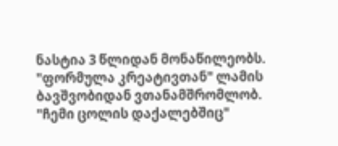ნასტია 3 წლიდან მონაწილეობს. "ფორმულა კრეატივთან" ლამის ბავშვობიდან ვთანამშრომლობ. "ჩემი ცოლის დაქალებშიც"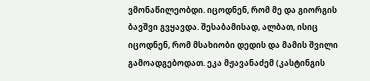ვმონაწილეობდი. იცოდნენ, რომ მე და გიორგის ბავშვი გვყავდა. შესაბამისად, ალბათ, ისიც იცოდნენ, რომ მსახიობი დედის და მამის შვილი გამოადგებოდათ. ეკა მჟავანაძემ (კასტინგის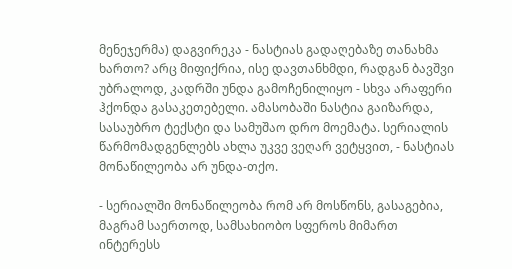მენეჯერმა) დაგვირეკა - ნასტიას გადაღებაზე თანახმა ხართო? არც მიფიქრია, ისე დავთანხმდი, რადგან ბავშვი უბრალოდ, კადრში უნდა გამოჩენილიყო - სხვა არაფერი ჰქონდა გასაკეთებელი. ამასობაში ნასტია გაიზარდა, სასაუბრო ტექსტი და სამუშაო დრო მოემატა. სერიალის წარმომადგენლებს ახლა უკვე ვეღარ ვეტყვით, - ნასტიას მონაწილეობა არ უნდა-თქო.

- სერიალში მონაწილეობა რომ არ მოსწონს, გასაგებია, მაგრამ საერთოდ, სამსახიობო სფეროს მიმართ ინტერესს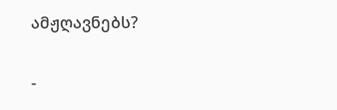ამჟღავნებს?

-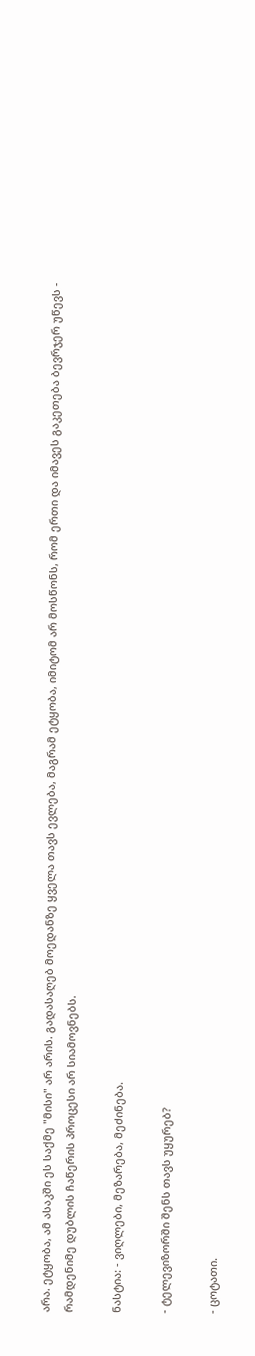არა. ეტყობა, ამ ასაკში ეს საქმე "მისი" არ არის. გადასაღებ მოედანზე ყველა თავს ევლება, მაგრამ ეტყობა, იმიტომ არ მოსწონს, რომ ერთი და იმავეს გაკეთება ბევრჯერ უწევს - რამდენიმე დუბლის ჩაწერის პროცესი არ სიამოვნებს.

ნასტია: - ვიღლები, მეზარება, მეძინება.

- ტელევიზორში შენს თავს უყურებ?

- ცოტათი.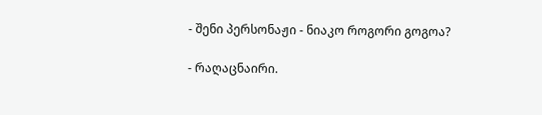- შენი პერსონაჟი - ნიაკო როგორი გოგოა?

- რაღაცნაირი.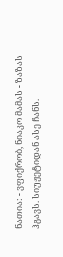ნათია: - ვფიქრობ, ნიაკო მამას - ზაზას ჰგავს. სიუჟეტიდან ასე ჩანს.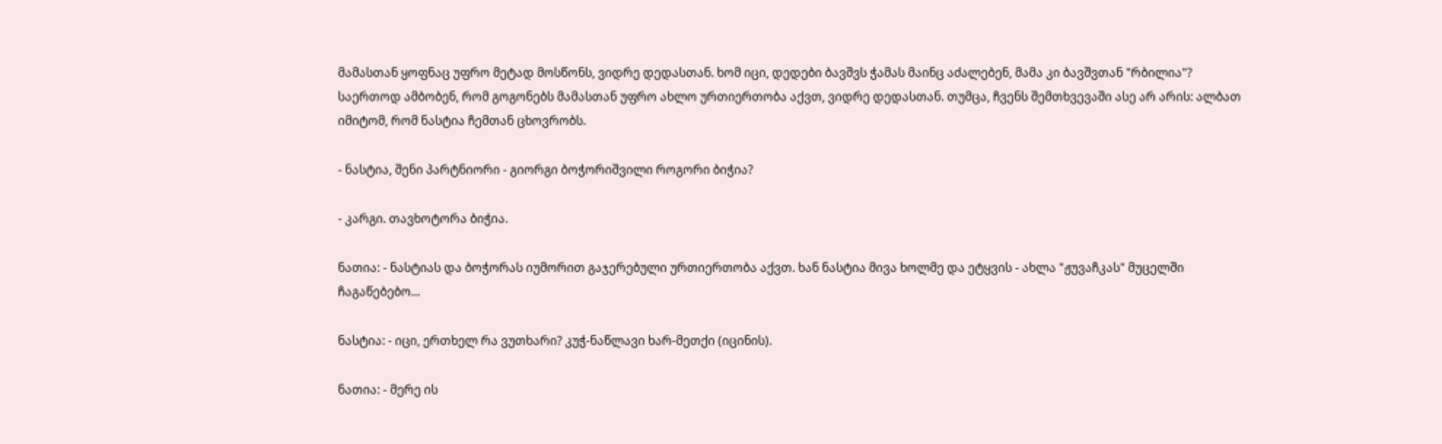მამასთან ყოფნაც უფრო მეტად მოსწონს, ვიდრე დედასთან. ხომ იცი, დედები ბავშვს ჭამას მაინც აძალებენ, მამა კი ბავშვთან "რბილია"? საერთოდ ამბობენ, რომ გოგონებს მამასთან უფრო ახლო ურთიერთობა აქვთ, ვიდრე დედასთან. თუმცა, ჩვენს შემთხვევაში ასე არ არის: ალბათ იმიტომ, რომ ნასტია ჩემთან ცხოვრობს.

- ნასტია, შენი პარტნიორი - გიორგი ბოჭორიშვილი როგორი ბიჭია?

- კარგი. თავხოტორა ბიჭია.

ნათია: - ნასტიას და ბოჭორას იუმორით გაჯერებული ურთიერთობა აქვთ. ხან ნასტია მივა ხოლმე და ეტყვის - ახლა "ჟუვაჩკას" მუცელში ჩაგაწებებო...

ნასტია: - იცი, ერთხელ რა ვუთხარი? კუჭ-ნაწლავი ხარ-მეთქი (იცინის).

ნათია: - მერე ის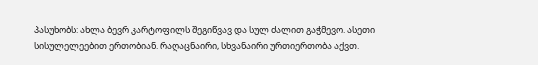პასუხობს: ახლა ბევრ კარტოფილს შეგიწვავ და სულ ძალით გაჭმევო. ასეთი სისულელეებით ერთობიან. რაღაცნაირი, სხვანაირი ურთიერთობა აქვთ.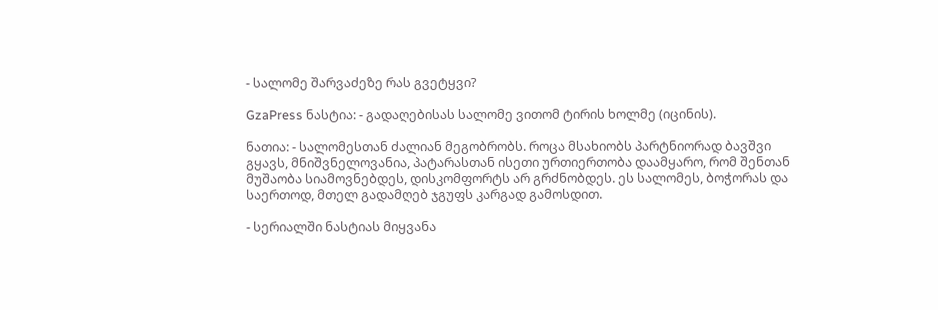- სალომე შარვაძეზე რას გვეტყვი?

GzaPress ნასტია: - გადაღებისას სალომე ვითომ ტირის ხოლმე (იცინის).

ნათია: - სალომესთან ძალიან მეგობრობს. როცა მსახიობს პარტნიორად ბავშვი გყავს, მნიშვნელოვანია, პატარასთან ისეთი ურთიერთობა დაამყარო, რომ შენთან მუშაობა სიამოვნებდეს, დისკომფორტს არ გრძნობდეს. ეს სალომეს, ბოჭორას და საერთოდ, მთელ გადამღებ ჯგუფს კარგად გამოსდით.

- სერიალში ნასტიას მიყვანა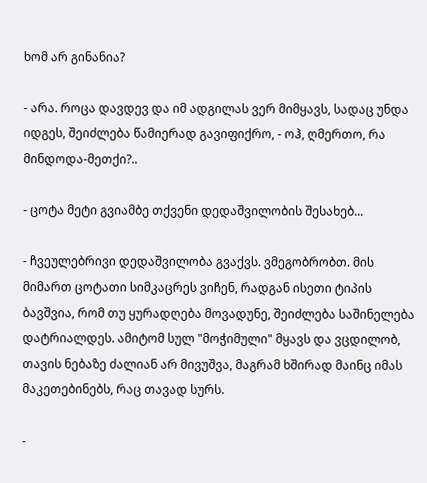ხომ არ გინანია?

- არა. როცა დავდევ და იმ ადგილას ვერ მიმყავს, სადაც უნდა იდგეს, შეიძლება წამიერად გავიფიქრო, - ოჰ, ღმერთო, რა მინდოდა-მეთქი?..

- ცოტა მეტი გვიამბე თქვენი დედაშვილობის შესახებ...

- ჩვეულებრივი დედაშვილობა გვაქვს. ვმეგობრობთ. მის მიმართ ცოტათი სიმკაცრეს ვიჩენ, რადგან ისეთი ტიპის ბავშვია, რომ თუ ყურადღება მოვადუნე, შეიძლება საშინელება დატრიალდეს. ამიტომ სულ "მოჭიმული" მყავს და ვცდილობ, თავის ნებაზე ძალიან არ მივუშვა, მაგრამ ხშირად მაინც იმას მაკეთებინებს, რაც თავად სურს.

-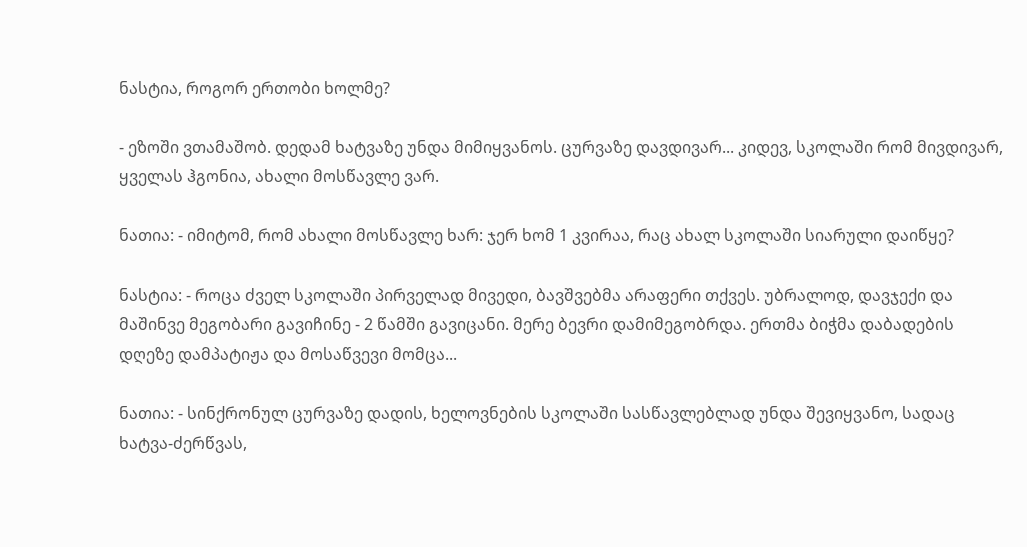ნასტია, როგორ ერთობი ხოლმე?

- ეზოში ვთამაშობ. დედამ ხატვაზე უნდა მიმიყვანოს. ცურვაზე დავდივარ... კიდევ, სკოლაში რომ მივდივარ, ყველას ჰგონია, ახალი მოსწავლე ვარ.

ნათია: - იმიტომ, რომ ახალი მოსწავლე ხარ: ჯერ ხომ 1 კვირაა, რაც ახალ სკოლაში სიარული დაიწყე?

ნასტია: - როცა ძველ სკოლაში პირველად მივედი, ბავშვებმა არაფერი თქვეს. უბრალოდ, დავჯექი და მაშინვე მეგობარი გავიჩინე - 2 წამში გავიცანი. მერე ბევრი დამიმეგობრდა. ერთმა ბიჭმა დაბადების დღეზე დამპატიჟა და მოსაწვევი მომცა...

ნათია: - სინქრონულ ცურვაზე დადის, ხელოვნების სკოლაში სასწავლებლად უნდა შევიყვანო, სადაც ხატვა-ძერწვას,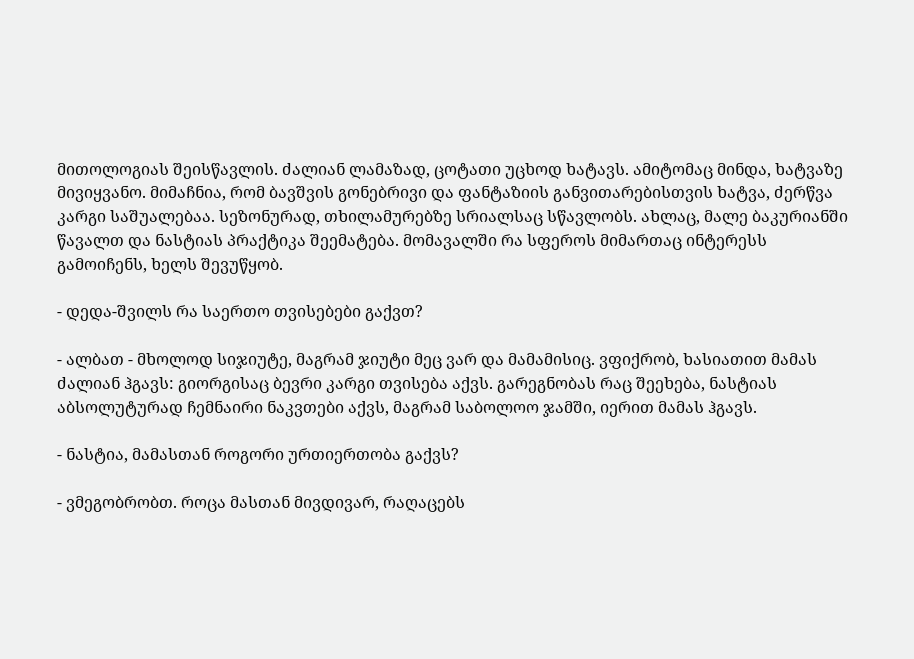მითოლოგიას შეისწავლის. ძალიან ლამაზად, ცოტათი უცხოდ ხატავს. ამიტომაც მინდა, ხატვაზე მივიყვანო. მიმაჩნია, რომ ბავშვის გონებრივი და ფანტაზიის განვითარებისთვის ხატვა, ძერწვა კარგი საშუალებაა. სეზონურად, თხილამურებზე სრიალსაც სწავლობს. ახლაც, მალე ბაკურიანში წავალთ და ნასტიას პრაქტიკა შეემატება. მომავალში რა სფეროს მიმართაც ინტერესს გამოიჩენს, ხელს შევუწყობ.

- დედა-შვილს რა საერთო თვისებები გაქვთ?

- ალბათ - მხოლოდ სიჯიუტე, მაგრამ ჯიუტი მეც ვარ და მამამისიც. ვფიქრობ, ხასიათით მამას ძალიან ჰგავს: გიორგისაც ბევრი კარგი თვისება აქვს. გარეგნობას რაც შეეხება, ნასტიას აბსოლუტურად ჩემნაირი ნაკვთები აქვს, მაგრამ საბოლოო ჯამში, იერით მამას ჰგავს.

- ნასტია, მამასთან როგორი ურთიერთობა გაქვს?

- ვმეგობრობთ. როცა მასთან მივდივარ, რაღაცებს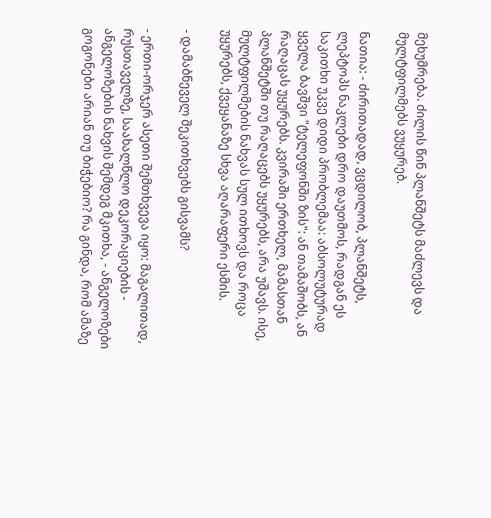მეხუმრება. ძილის წინ პლანშეტს მაძლევს და მულტფილმებს ვუყურებ.

ნათია: - ძირითადად, ვცდილობ, პლანშეტს, ლეპტოპს ნაკლები დრო დაუთმოს, რადგან ეს საკითხი უკვე დიდი პრობლემაა: აბსოლუტურად ყველა ბავშვი "ტელეფონში ზის": ან თამაშობს, ან რაღაცას უყურებს. კვირაში ერთხელ, მამასთან პლანშეტში თუ რაღაცებს უყურებს, არა უშავს. ისე, მულტფილმების ნახვას სულ ითხოვს და როცა უყურებს, ქვეყანაზე სხვა აღარაფერი ესმის.

- დამაბნეველ შეკითხვებს გისვამს?

- ერთი-ორჯერ ასეთი შემთხვევა იყო: მაგალითად, რუსთაველზე, საახალწლო დეკორაციების - ანგელოზების ნახვის შემდეგ მკითხა, - ანგელოზები გოგონები არიან თუ ბიჭებიო? რა გინდა, რომ ამაზე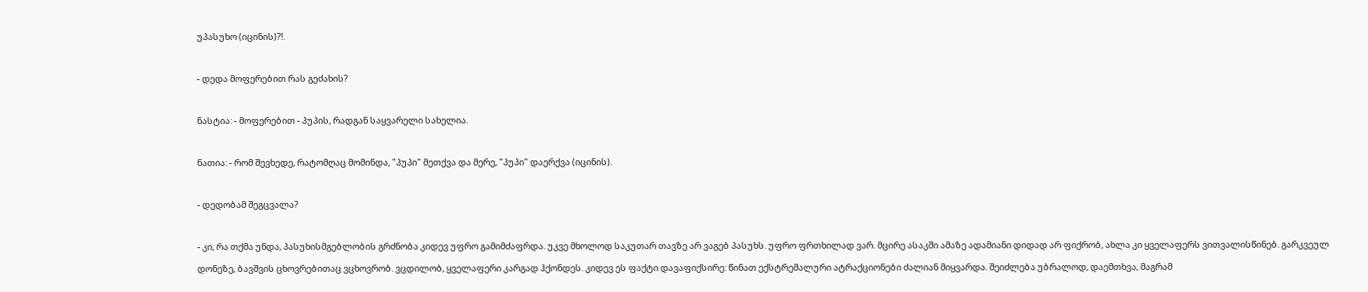უპასუხო (იცინის)?!.

- დედა მოფერებით რას გეძახის?

ნასტია: - მოფერებით - პუპის, რადგან საყვარელი სახელია.

ნათია: - რომ შევხედე, რატომღაც მომინდა, "პუპი" მეთქვა და მერე, "პუპი" დაერქვა (იცინის).

- დედობამ შეგცვალა?

- კი, რა თქმა უნდა, პასუხისმგებლობის გრძნობა კიდევ უფრო გამიმძაფრდა. უკვე მხოლოდ საკუთარ თავზე არ ვაგებ პასუხს. უფრო ფრთხილად ვარ. მცირე ასაკში ამაზე ადამიანი დიდად არ ფიქრობ, ახლა კი ყველაფერს ვითვალისწინებ. გარკვეულ დონეზე, ბავშვის ცხოვრებითაც ვცხოვრობ. ვცდილობ, ყველაფერი კარგად ჰქონდეს. კიდევ ეს ფაქტი დავაფიქსირე: წინათ ექსტრემალური ატრაქციონები ძალიან მიყვარდა. შეიძლება უბრალოდ, დაემთხვა, მაგრამ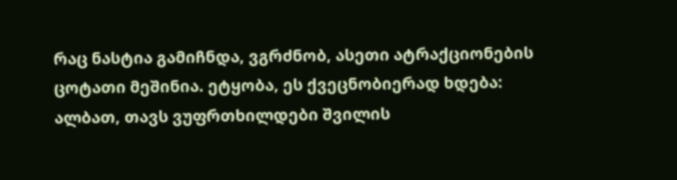რაც ნასტია გამიჩნდა, ვგრძნობ, ასეთი ატრაქციონების ცოტათი მეშინია. ეტყობა, ეს ქვეცნობიერად ხდება: ალბათ, თავს ვუფრთხილდები შვილის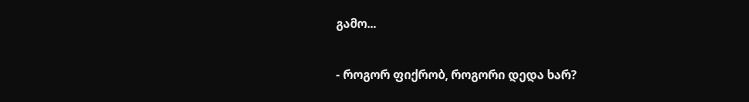გამო...

- როგორ ფიქრობ, როგორი დედა ხარ?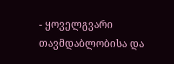- ყოველგვარი თავმდაბლობისა და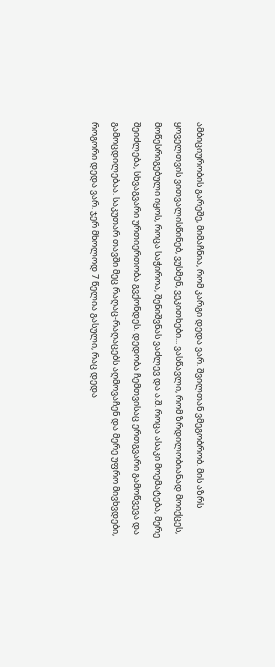ამბიციურობის გარეშე, მიმაჩნია, რომ კარგი დედა ვარ. შვილთან ვმეგობრობ. მის აზრს ყოველთვის ვითვალისწინებ, ვუსმენ, ვეკითხები... ვასწავლი, რომ ზრდილობიანად მოიქცეს, მოწესრიგებული იყოს, როცა საჭიროა, შენიშვნას ვაძლევ და ა.შ. როცა ასაკი მოემატება, მერე შეიძლება, სხვაგვარი ურთიერთობა გვქონდეს. დედობა ჩემთვისაც ერთგვარი გამოწვევა და გამოცდილებაა. საკუთარ თავში მეც რაღაც-რაღაცებს აღმოვაჩენ და მერე უფრო მივხვდები, როგორი დედა ვარ. ჯერ მხოლოდ 7 წელია გასული, რაც დედა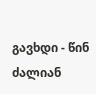გავხდი - წინ ძალიან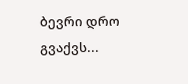ბევრი დრო გვაქვს...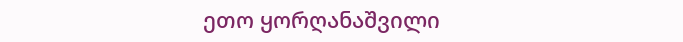ეთო ყორღანაშვილი